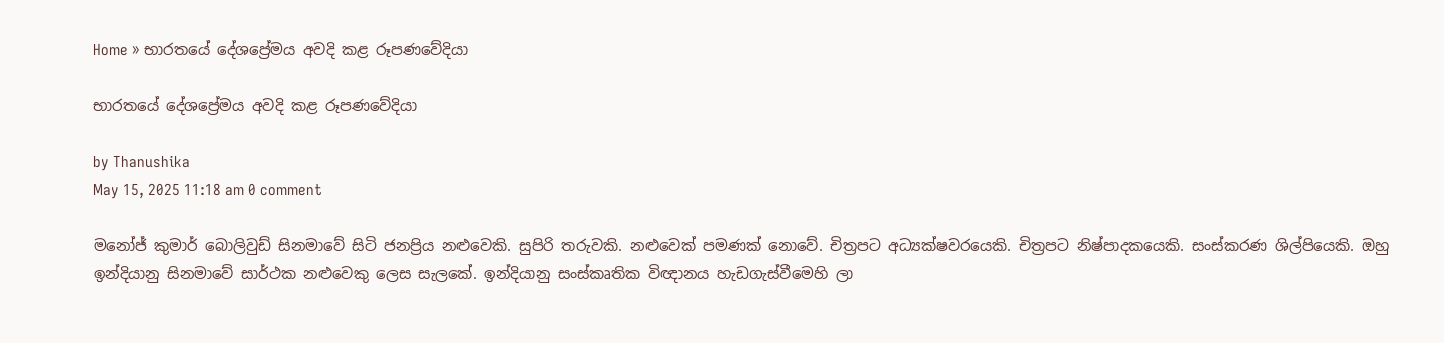Home » භාරතයේ දේශප්‍රේමය අවදි කළ රූපණවේදියා

භාරතයේ දේශප්‍රේමය අවදි කළ රූපණවේදියා

by Thanushika
May 15, 2025 11:18 am 0 comment

මනෝජ් කුමාර් බොලිවුඩ් සිනමාවේ සිටි ජනප්‍රිය නළුවෙකි. සුපිරි තරුවකි. නළුවෙක් පමණක් නොවේ. චිත්‍රපට අධ්‍යක්ෂවරයෙකි. චිත්‍රපට නිෂ්පාදකයෙකි. සංස්කරණ ශිල්පියෙකි. ඔහු ඉන්දියානු සිනමාවේ සාර්ථක නළුවෙකු ලෙස සැලකේ. ඉන්දියානු සංස්කෘතික විඥානය හැඩගැස්වීමෙහි ලා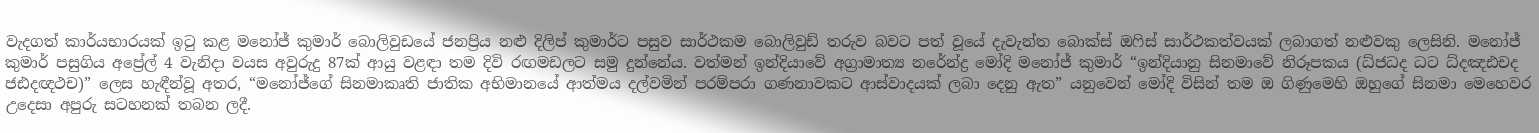වැදගත් කාර්යභාරයක් ඉටු කළ මනෝජ් කුමාර් බොලිවුඩයේ ජනප්‍රිය නළු දිලිප් කුමාර්ට පසුව සාර්ථකම බොලිවුඩ් තරුව බවට පත් වූයේ දැවැන්ත බොක්ස් ඔෆිස් සාර්ථකත්වයක් ලබාගත් නළුවකු ලෙසිනි. මනෝජ් කුමාර් පසුගිය අප්‍රේල් 4 වැනිදා වයස අවුරුදු 87ක් ආයු වළඳා තම දිවි රඟමඩලට සමු දුන්නේය. වත්මන් ඉන්දියාවේ අග්‍රාමාත්‍ය නරේන්ද්‍ර මෝදි මනෝජ් කුමාර් “ඉන්දියානු සිනමාවේ නිරූපකය (ධ්ජධද ධට ධ්දඤඪචද ජඪදඥථච)” ලෙස හැඳීන්වූ අතර, “මනෝජ්ගේ සිනමාකෘති ජාතික අභිමානයේ ආත්මය දල්වමින් පරම්පරා ගණනාවකට ආස්වාදයක් ලබා දෙනු ඇත” යනුවෙන් මෝදි විසින් තම ඔ ගිණුමෙහි ඔහුගේ සිනමා මෙහෙවර උදෙසා අපුරු සටහනක් තබන ලදී.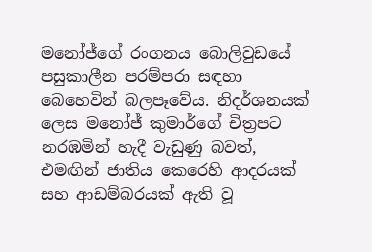මනෝජ්ගේ රංගනය බොලිවුඩයේ පසුකාලීන පරම්පරා සඳහා බෙහෙවින් බලපෑවේය. නිදර්ශනයක් ලෙස මනෝජ් කුමාර්ගේ චිත්‍රපට නරඹමින් හැදී වැඩුණු බවත්, එමඟින් ජාතිය කෙරෙහි ආදරයක් සහ ආඩම්බරයක් ඇති වූ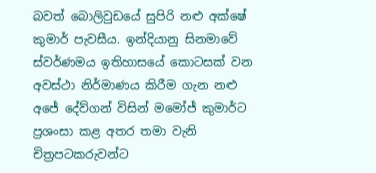බවත් බොලිවුඩයේ සුපිරි නළු අක්ෂේ කුමාර් පැවසීය. ඉන්දියානු සිනමාවේ ස්වර්ණමය ඉතිහාසයේ කොටසක් වන අවස්ථා නිර්මාණය කිරීම ගැන නළු අජේ දේව්ගන් විසින් මමෝජ් කුමාර්ට ප්‍රශංසා කළ අතර තමා වැනි චිත්‍රපටකරුවන්ට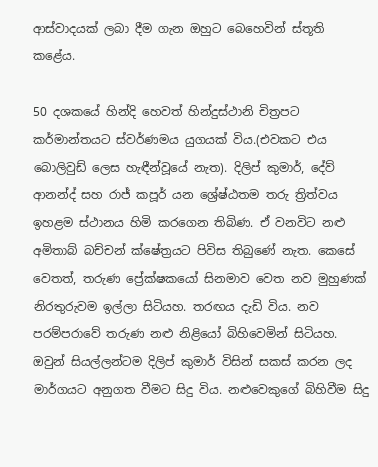ආස්වාදයක් ලබා දීම ගැන ඔහුට බෙහෙවින් ස්තූති කළේය.

50 දශකයේ හින්දි හෙවත් හින්දුස්ථානි චිත්‍රපට කර්මාන්තයට ස්වර්ණමය යුගයක් විය.(එවකට එය බොලිවුඩ් ලෙස හැඳීන්වූයේ නැත). දිලිප් කුමාර්, දේව් ආනන්ද් සහ රාජ් කපූර් යන ශ්‍රේෂ්ඨතම තරු ත්‍රිත්වය ඉහළම ස්ථානය හිමි කරගෙන තිබිණ. ඒ වනවිට නළු අමිතාබ් බච්චන් ක්ෂේත්‍රයට පිවිස තිබුණේ නැත. කෙසේ වෙතත්, තරුණ ප්‍රේක්ෂකයෝ සිනමාව වෙත නව මුහුණක් නිරතුරුවම ඉල්ලා සිටියහ. තරඟය දැඩි විය. නව පරම්පරාවේ තරුණ නළු නිළියෝ බිහිවෙමින් සිටියහ. ඔවුන් සියල්ලන්ටම දිලිප් කුමාර් විසින් සකස් කරන ලද මාර්ගයට අනුගත වීමට සිදු විය. නළුවෙකුගේ බිහිවීම සිදු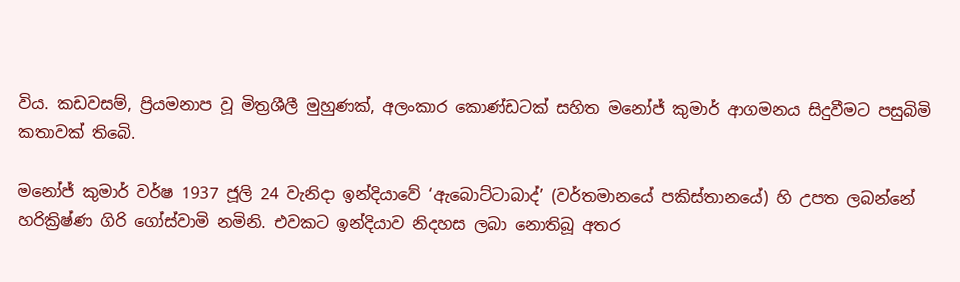විය. කඩවසම්, ප්‍රියමනාප වූ මිත්‍රශීලී මුහුණක්, අලංකාර කොණ්ඩටක් සහිත මනෝජ් කුමාර් ආගමනය සිදුවීමට පසුබිමි කතාවක් තිබෙි.

මනෝජ් කුමාර් වර්ෂ 1937 ජූලි 24 වැනිදා ඉන්දියාවේ ‘ඇබොට්ටාබාද්’ (වර්තමානයේ පකිස්තානයේ) හි උපත ලබන්නේ හරික්‍රිෂ්ණ ගිරි ගෝස්වාමි නමිනි. එවකට ඉන්දියාව නිදහස ලබා නොතිබූ අතර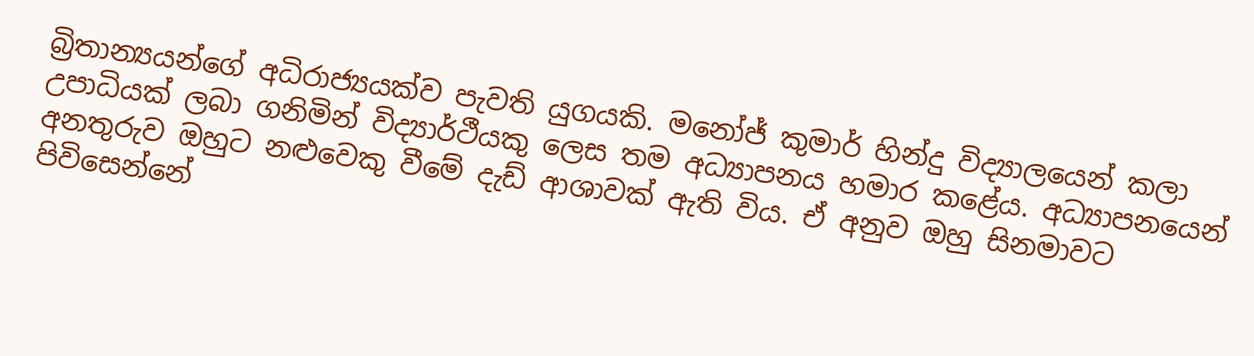බ්‍රිතාන්‍යයන්ගේ අධිරාජ්‍යයක්ව පැවති යුගයකි. මනෝජ් කුමාර් හින්දු විද්‍යාලයෙන් කලා උපාධියක් ලබා ගනිමින් විද්‍යාර්ථීයකු ලෙස තම අධ්‍යාපනය හමාර කළේය. අධ්‍යාපනයෙන් අනතුරුව ඔහුට නළුවෙකු වීමේ දැඩ් ආශාවක් ඇති විය. ඒ අනුව ඔහු සිනමාවට පිවිසෙන්නේ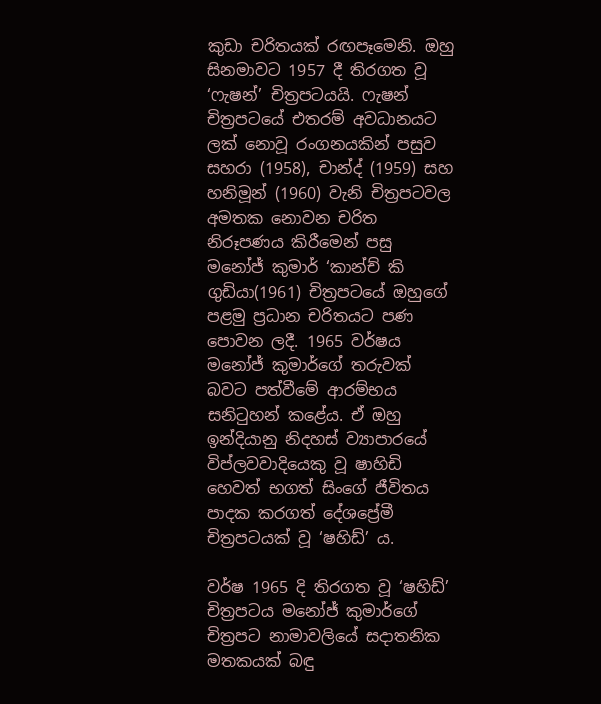කුඩා චරිතයක් රඟපෑමෙනි. ඔහු සිනමාවට 1957 දී තිරගත වූ ‘ෆැෂන්’ චිත්‍රපටයයි. ෆැෂන් චිත්‍රපටයේ එතරම් අවධානයට ලක් නොවූ රංගනයකින් පසුව සහරා (1958), චාන්ද් (1959) සහ හනිමූන් (1960) වැනි චිත්‍රපටවල අමතක නොවන චරිත නිරූපණය කිරීමෙන් පසු මනෝජ් කුමාර් ‘කාන්ච් කි ගුඩියා(1961) චිත්‍රපටයේ ඔහුගේ පළමු ප්‍රධාන චරිතයට පණ පොවන ලදී. 1965 වර්ෂය මනෝජ් කුමාර්ගේ තරුවක් බවට පත්වීමේ ආරම්භය සනිටුහන් කළේය. ඒ ඔහු ඉන්දියානු නිදහස් ව්‍යාපාරයේ විප්ලවවාදියෙකු වූ ෂාහිඩි හෙවත් භගත් සිංගේ ජීවිතය පාදක කරගත් දේශප්‍රේමී චිත්‍රපටයක් වූ ‘ෂහිඩ්’ ය.

වර්ෂ 1965 දි තිරගත වූ ‘ෂහිඩ්’ චිත්‍රපටය මනෝජ් කුමාර්ගේ චිත්‍රපට නාමාවලියේ සදාතනික මතකයක් බඳු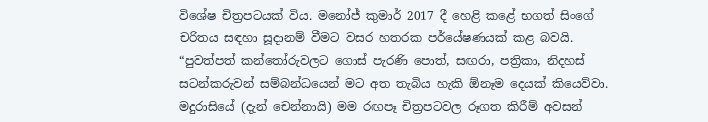විශේෂ චිත්‍රපටයක් විය. මනෝජ් කුමාර් 2017 දී හෙළි කළේ භගත් සිංගේ චරිතය සඳහා සූදානම් වීමට වසර හතරක පර්යේෂණයක් කළ බවයි. “පුවත්පත් කන්තෝරුවලට ගොස් පැරණි පොත්, සඟරා, පත්‍රිකා, නිදහස් සටන්කරුවන් සම්බන්ධයෙන් මට අත තැබිය හැකි ඕනෑම දෙයක් කියෙව්වා. මදුරාසියේ (දැන් චෙන්නායි) මම රඟපෑ චිත්‍රපටවල රූගත කිරීම් අවසන්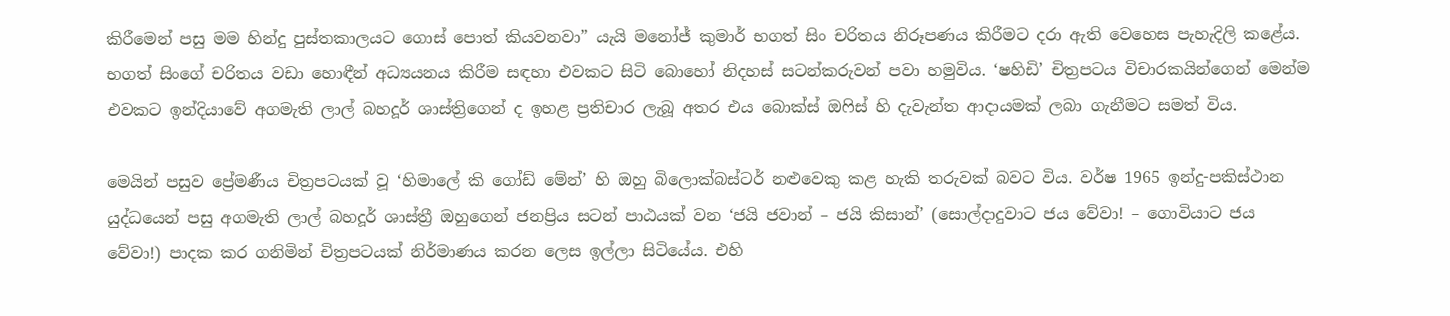කිරීමෙන් පසු මම හින්දු පුස්තකාලයට ගොස් පොත් කියවනවා” යැයි මනෝජ් කුමාර් භගත් සිං චරිතය නිරූපණය කිරීමට දරා ඇති වෙහෙස පැහැදිලි කළේය. භගත් සිංගේ චරිතය වඩා හොඳීන් අධ්‍යයනය කිරීම සඳහා එවකට සිටි බොහෝ නිදහස් සටන්කරුවන් පවා හමුවිය. ‘ෂහිඩි’ චිත්‍රපටය විචාරකයින්ගෙන් මෙන්ම එවකට ඉන්දියාවේ අගමැති ලාල් බහදූර් ශාස්ත්‍රිගෙන් ද ඉහළ ප්‍රතිචාර ලැබූ අතර එය බොක්ස් ඔෆිස් හි දැවැන්ත ආදායමක් ලබා ගැනීමට සමත් විය.

මෙයින් පසුව ප්‍රේමණීය චිත්‍රපටයක් වූ ‘හිමාලේ කි ගෝඩ් මේන්’ හි ඔහු බිලොක්බස්ටර් නළුවෙකු කළ හැකි තරුවක් බවට විය. වර්ෂ 1965 ඉන්දු-පකිස්ථාන යුද්ධයෙන් පසු අගමැති ලාල් බහදූර් ශාස්ත්‍රී ඔහුගෙන් ජනප්‍රිය සටන් පාඨයක් වන ‘ජයි ජවාන් – ජයි කිසාන්’ (සොල්දාදුවාට ජය වේවා! – ගොවියාට ජය වේවා!) පාදක කර ගනිමින් චිත්‍රපටයක් නිර්මාණය කරන ලෙස ඉල්ලා සිටියේය. එහි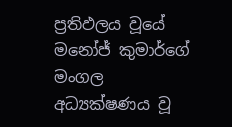ප්‍රතිඵලය වූයේ මනෝජ් කුමාර්ගේ මංගල අධ්‍යක්ෂණය වූ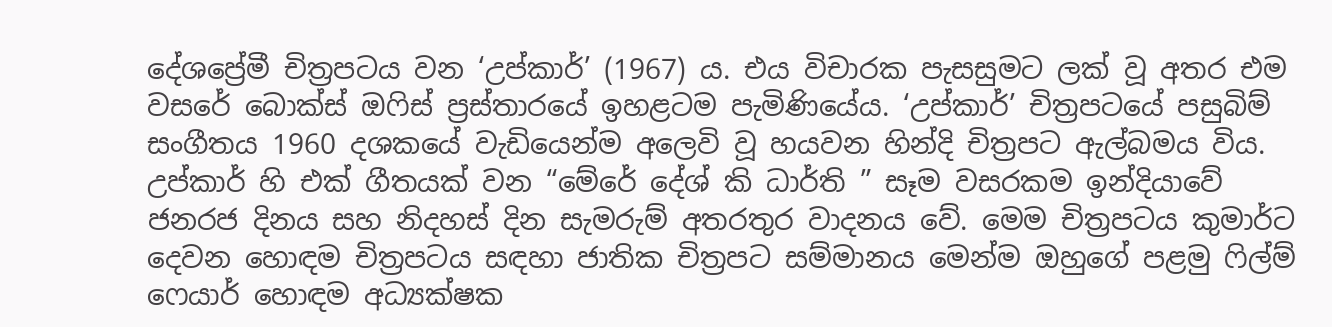දේශප්‍රේමී චිත්‍රපටය වන ‘උප්කාර්’ (1967) ය. එය විචාරක පැසසුමට ලක් වූ අතර එම වසරේ බොක්ස් ඔෆිස් ප්‍රස්තාරයේ ඉහළටම පැමිණියේය. ‘උප්කාර්’ චිත්‍රපටයේ පසුබිම් සංගීතය 1960 දශකයේ වැඩියෙන්ම අලෙවි වූ හයවන හින්දි චිත්‍රපට ඇල්බමය විය. උප්කාර් හි එක් ගීතයක් වන “මේරේ දේශ් කි ධාර්ති ” සෑම වසරකම ඉන්දියාවේ ජනරජ දිනය සහ නිදහස් දින සැමරුම් අතරතුර වාදනය වේ. මෙම චිත්‍රපටය කුමාර්ට දෙවන හොඳම චිත්‍රපටය සඳහා ජාතික චිත්‍රපට සම්මානය මෙන්ම ඔහුගේ පළමු ෆිල්ම් ෆෙයාර් හොඳම අධ්‍යක්ෂක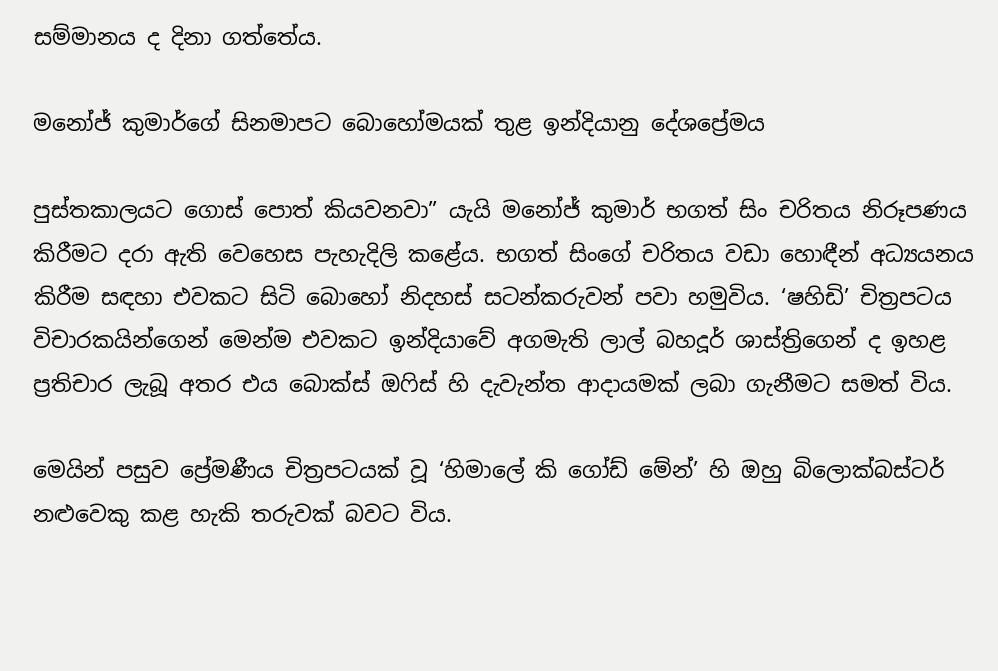සම්මානය ද දිනා ගත්තේය.

මනෝජ් කුමාර්ගේ සිනමාපට බොහෝමයක් තුළ ඉන්දියානු දේශප්‍රේමය

පුස්තකාලයට ගොස් පොත් කියවනවා” යැයි මනෝජ් කුමාර් භගත් සිං චරිතය නිරූපණය කිරීමට දරා ඇති වෙහෙස පැහැදිලි කළේය. භගත් සිංගේ චරිතය වඩා හොඳීන් අධ්‍යයනය කිරීම සඳහා එවකට සිටි බොහෝ නිදහස් සටන්කරුවන් පවා හමුවිය. ‘ෂහිඩි’ චිත්‍රපටය විචාරකයින්ගෙන් මෙන්ම එවකට ඉන්දියාවේ අගමැති ලාල් බහදූර් ශාස්ත්‍රිගෙන් ද ඉහළ ප්‍රතිචාර ලැබූ අතර එය බොක්ස් ඔෆිස් හි දැවැන්ත ආදායමක් ලබා ගැනීමට සමත් විය.

මෙයින් පසුව ප්‍රේමණීය චිත්‍රපටයක් වූ ‘හිමාලේ කි ගෝඩ් මේන්’ හි ඔහු බිලොක්බස්ටර් නළුවෙකු කළ හැකි තරුවක් බවට විය.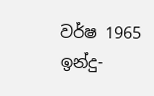වර්ෂ 1965 ඉන්දු-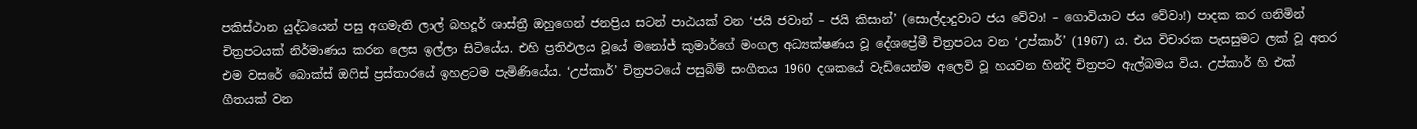පකිස්ථාන යුද්ධයෙන් පසු අගමැති ලාල් බහදූර් ශාස්ත්‍රී ඔහුගෙන් ජනප්‍රිය සටන් පාඨයක් වන ‘ජයි ජවාන් – ජයි කිසාන්’ (සොල්දාදුවාට ජය වේවා! – ගොවියාට ජය වේවා!) පාදක කර ගනිමින් චිත්‍රපටයක් නිර්මාණය කරන ලෙස ඉල්ලා සිටියේය. එහි ප්‍රතිඵලය වූයේ මනෝජ් කුමාර්ගේ මංගල අධ්‍යක්ෂණය වූ දේශප්‍රේමී චිත්‍රපටය වන ‘උප්කාර්’ (1967) ය. එය විචාරක පැසසුමට ලක් වූ අතර එම වසරේ බොක්ස් ඔෆිස් ප්‍රස්තාරයේ ඉහළටම පැමිණියේය. ‘උප්කාර්’ චිත්‍රපටයේ පසුබිම් සංගීතය 1960 දශකයේ වැඩියෙන්ම අලෙවි වූ හයවන හින්දි චිත්‍රපට ඇල්බමය විය. උප්කාර් හි එක් ගීතයක් වන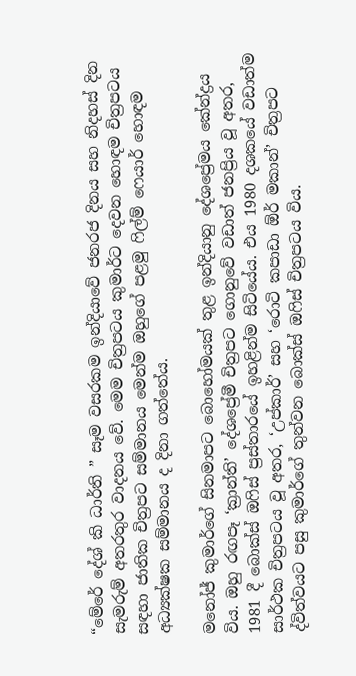“මේරේ දේශ් කි ධාර්ති ” සෑම වසරකම ඉන්දියාවේ ජනරජ දිනය සහ නිදහස් දින සැමරුම් අතරතුර වාදනය වේ. මෙම චිත්‍රපටය කුමාර්ට දෙවන හොඳම චිත්‍රපටය සඳහා ජාතික චිත්‍රපට සම්මානය මෙන්ම ඔහුගේ පළමු ෆිල්ම් ෆෙයාර් හොඳම අධ්‍යක්ෂක සම්මානය ද දිනා ගත්තේය.

මනෝජ් කුමාර්ගේ සිනමාපට බොහෝමයක් තුළ ඉන්දියානු දේශප්‍රේමය කේන්ද්‍රය විය. ඔහු රඟපෑ ‘ක්‍රාන්ති’ දේශප්‍රේමී චිත්‍රපට ගොනුවේ වඩාත් ජනප්‍රිය වූ අතර, 1981 දී බොක්ස් ඔෆිස් ප්‍රස්තාරයේ ඉහළින්ම සිටියේය. එය 1980 දශකයේ වඩාත්ම සාර්ථක චිත්‍රපටය වූ අතර, ‘උප්කාර්’ සහ ‘රොටි කපාඩා ඕර් මකාන්’ චිත්‍රපට ද්විත්වයට පසු කුමාර්ගේ තුන්වන බොක්ස් ඔෆිස් චිත්‍රපටය විය.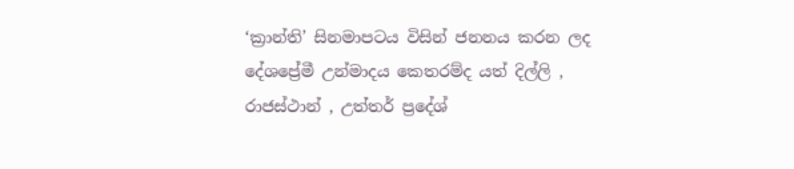‘ක්‍රාන්ති’ සිනමාපටය විසින් ජනනය කරන ලද දේශප්‍රේමී උන්මාදය කෙතරම්ද යත් දිල්ලි , රාජස්ථාන් , උත්තර් ප්‍රදේශ්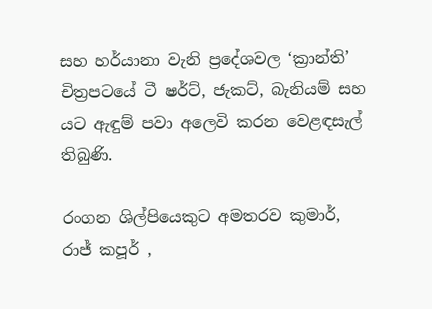සහ හර්යානා වැනි ප්‍රදේශවල ‘ක්‍රාන්ති’ චිත්‍රපටයේ ටී ෂර්ට්, ජැකට්, බැනියම් සහ යට ඇඳුම් පවා අලෙවි කරන වෙළඳසැල් තිබුණි.

රංගන ශිල්පියෙකුට අමතරව කුමාර්, රාජ් කපූර් ,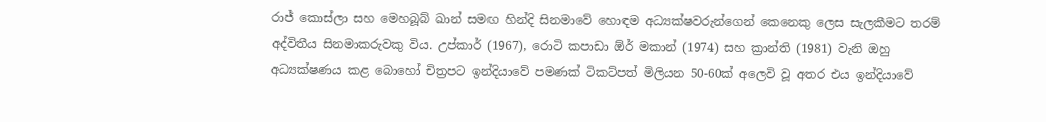රාජ් කොස්ලා සහ මෙහබූබ් ඛාන් සමඟ හින්දි සිනමාවේ හොඳම අධ්‍යක්ෂවරුන්ගෙන් කෙනෙකු ලෙස සැලකීමට තරම් අද්විතීය සිනමාකරුවකු විය. උප්කාර් (1967), රොටි කපාඩා ඕර් මකාන් (1974) සහ ක්‍රාන්ති (1981) වැනි ඔහු අධ්‍යක්ෂණය කළ බොහෝ චිත්‍රපට ඉන්දියාවේ පමණක් ටිකට්පත් මිලියන 50-60ක් අලෙවි වූ අතර එය ඉන්දියාවේ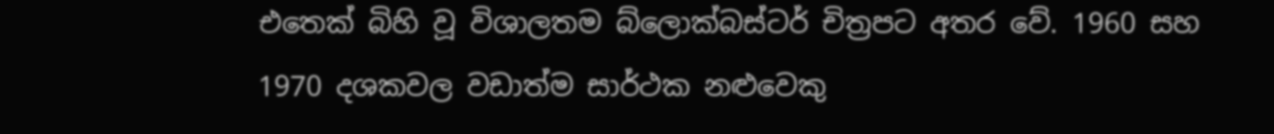එතෙක් බිහි වූ විශාලතම බ්ලොක්බස්ටර් චිත්‍රපට අතර වේ. 1960 සහ 1970 දශකවල වඩාත්ම සාර්ථක නළුවෙකු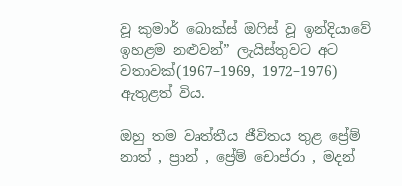වූ කුමාර් බොක්ස් ඔෆිස් වූ ඉන්දියාවේ ඉහළම නළුවන්” ලැයිස්තුවට අට වතාවක්(1967–1969, 1972–1976) ඇතුළත් විය.

ඔහු තම වෘත්තීය ජීවිතය තුළ ප්‍රේම් නාත් , ප්‍රාන් , ප්‍රේම් චොප්රා , මදන්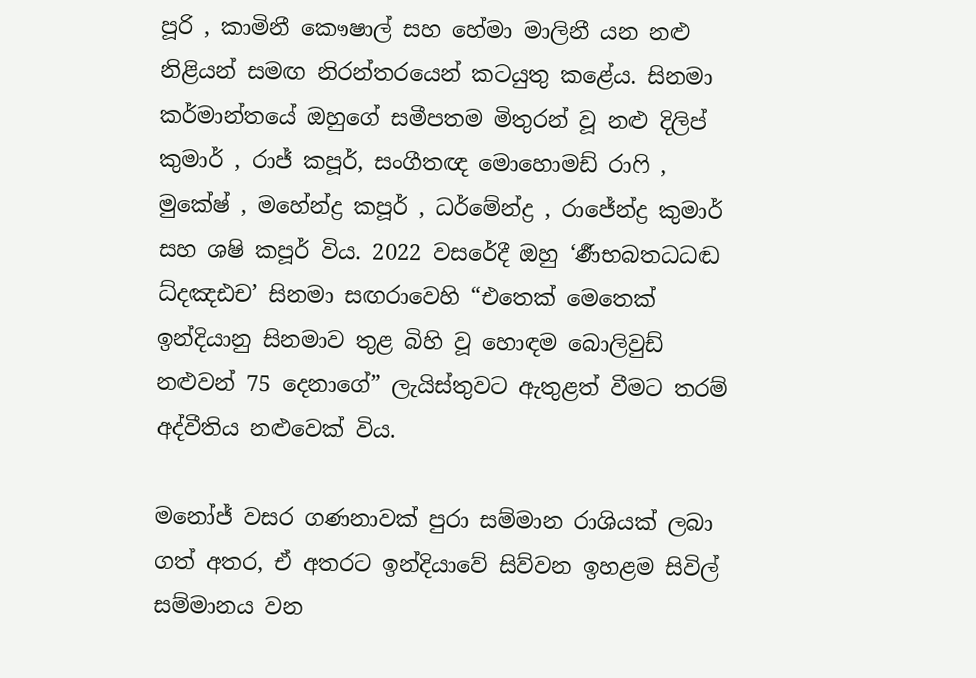පූරි , කාමිනී කෞෂාල් සහ හේමා මාලිනී යන නළු නිළියන් සමඟ නිරන්තරයෙන් කටයුතු කළේය. සිනමා කර්මාන්තයේ ඔහුගේ සමීපතම මිතුරන් වූ නළු දිලිප් කුමාර් , රාජ් කපූර්, සංගීතඥ මොහොමඩ් රාෆි , මුකේෂ් , මහේන්ද්‍ර කපූර් , ධර්මේන්ද්‍ර , රාජේන්ද්‍ර කුමාර් සහ ශෂි කපූර් විය. 2022 වසරේදී ඔහු ‘ර්‍ණභබතධධඬ ධ්දඤඪච’ සිනමා සඟරාවෙහි “එතෙක් මෙතෙක් ඉන්දියානු සිනමාව තුළ බිහි වූ හොඳම බොලිවුඩ් නළුවන් 75 දෙනාගේ” ලැයිස්තුවට ඇතුළත් වීමට තරම් අද්වීතිය නළුවෙක් විය.

මනෝජ් වසර ගණනාවක් පුරා සම්මාන රාශියක් ලබා ගත් අතර, ඒ අතරට ඉන්දියාවේ සිව්වන ඉහළම සිවිල් සම්මානය වන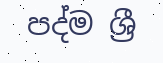පද්ම ශ්‍රී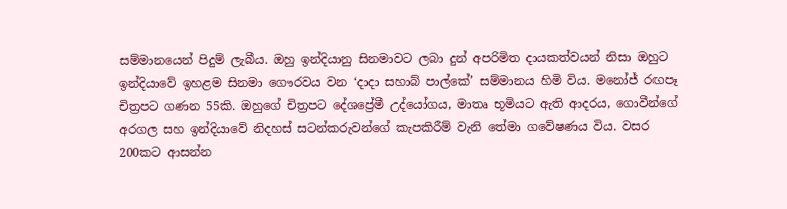සම්මානයෙන් පිදුම් ලැබීය. ඔහු ඉන්දියානු සිනමාවට ලබා දුන් අපරිමිත දායකත්වයන් නිසා ඔහුට ඉන්දියාවේ ඉහළම සිනමා ගෞරවය වන ‘දාදා සහාබ් පාල්කේ’ සම්මානය හිමි විය. මනෝජ් රඟපෑ චිත්‍රපට ගණන 55කි. ඔහුගේ චිත්‍රපට දේශප්‍රේමී උද්යෝගය, මාතෘ භූමියට ඇති ආදරය, ගොවීන්ගේ අරගල සහ ඉන්දියාවේ නිදහස් සටන්කරුවන්ගේ කැපකිරීම් වැනි තේමා ගවේෂණය විය. වසර 200කට ආසන්න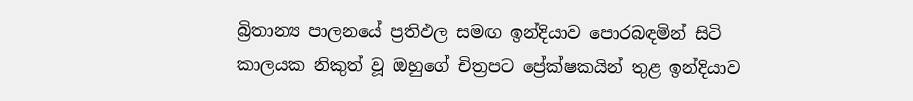බ්‍රිතාන්‍ය පාලනයේ ප්‍රතිඵල සමඟ ඉන්දියාව පොරබඳමින් සිටි කාලයක නිකුත් වූ ඔහුගේ චිත්‍රපට ප්‍රේක්ෂකයින් තුළ ඉන්දියාව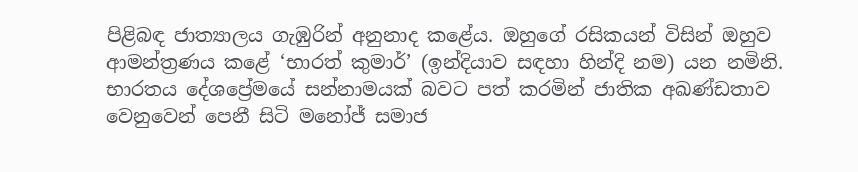පිළිබඳ ජාත්‍යාලය ගැඹුරින් අනුනාද කළේය. ඔහුගේ රසිකයන් විසින් ඔහුව ආමන්ත්‍රණය කළේ ‘භාරත් කුමාර්’ (ඉන්දියාව සඳහා හින්දි නම) යන නමිනි. භාරතය දේශප්‍රේමයේ සන්නාමයක් බවට පත් කරමින් ජාතික අඛණ්ඩතාව වෙනුවෙන් පෙනී සිටි මනෝජ් සමාජ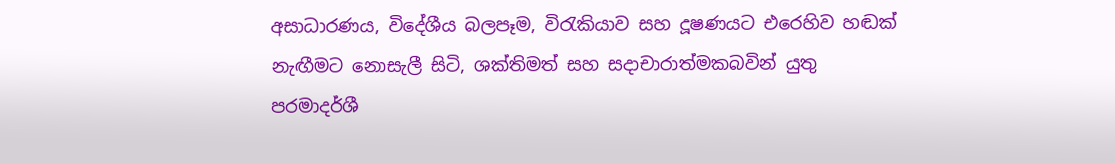අසාධාරණය, විදේශීය බලපෑම, විරැකියාව සහ දූෂණයට එරෙහිව හඬක් නැඟීමට නොසැලී සිටි, ශක්තිමත් සහ සදාචාරාත්මකබවින් යුතු පරමාදර්ශී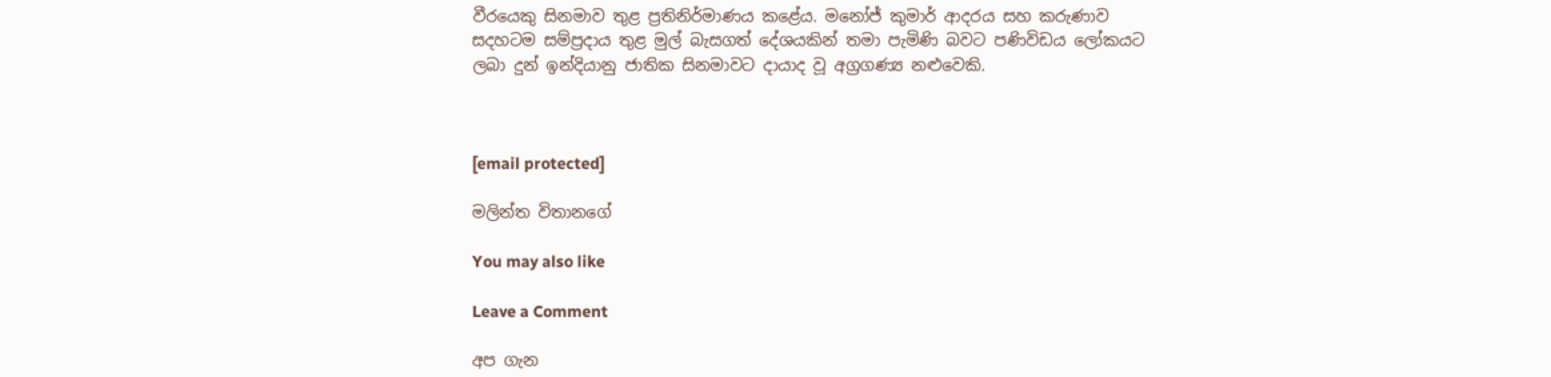වීරයෙකු සිනමාව තුළ ප්‍රතිනිර්මාණය කළේය. මනෝජ් කුමාර් ආදරය සහ කරුණාව සදහටම සම්ප්‍රදාය තුළ මුල් බැසගත් දේශයකින් තමා පැමිණි බවට පණිවිඩය ලෝකයට ලබා දුන් ඉන්දියානු ජාතික සිනමාවට දායාද වූ අග්‍රගණ්‍ය නළුවෙකි.



[email protected]

මලින්ත විතානගේ

You may also like

Leave a Comment

අප ගැන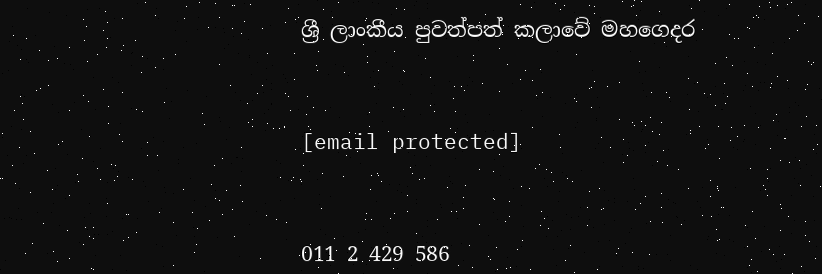ශ්‍රී ලාංකීය පුවත්පත් කලාවේ මහගෙදර



[email protected]



011 2 429 586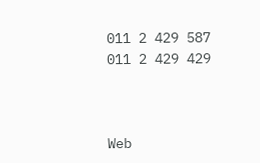011 2 429 587
011 2 429 429



Web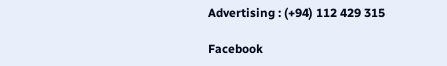Advertising : (+94) 112 429 315

Facebook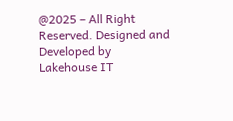@2025 – All Right Reserved. Designed and Developed by Lakehouse IT